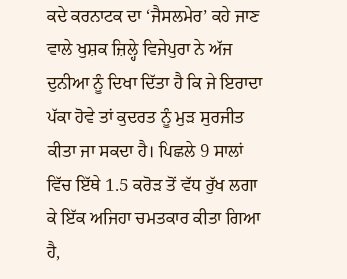ਕਦੇ ਕਰਨਾਟਕ ਦਾ ‘ਜੈਸਲਮੇਰ’ ਕਹੇ ਜਾਣ ਵਾਲੇ ਖੁਸ਼ਕ ਜ਼ਿਲ੍ਹੇ ਵਿਜੇਪੁਰਾ ਨੇ ਅੱਜ ਦੁਨੀਆ ਨੂੰ ਦਿਖਾ ਦਿੱਤਾ ਹੈ ਕਿ ਜੇ ਇਰਾਦਾ ਪੱਕਾ ਹੋਵੇ ਤਾਂ ਕੁਦਰਤ ਨੂੰ ਮੁੜ ਸੁਰਜੀਤ ਕੀਤਾ ਜਾ ਸਕਦਾ ਹੈ। ਪਿਛਲੇ 9 ਸਾਲਾਂ ਵਿੱਚ ਇੱਥੇ 1.5 ਕਰੋੜ ਤੋਂ ਵੱਧ ਰੁੱਖ ਲਗਾ ਕੇ ਇੱਕ ਅਜਿਹਾ ਚਮਤਕਾਰ ਕੀਤਾ ਗਿਆ ਹੈ,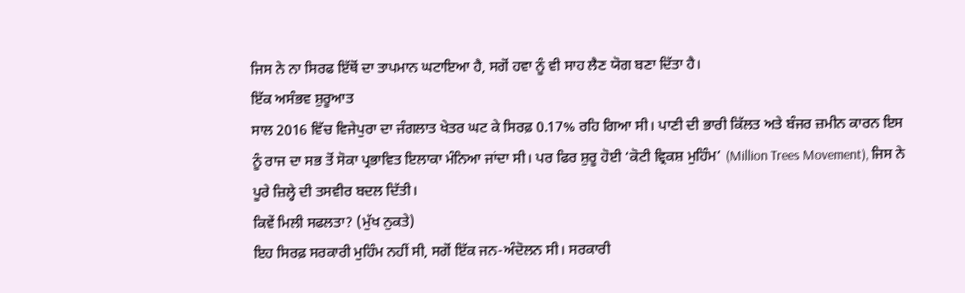ਜਿਸ ਨੇ ਨਾ ਸਿਰਫ ਇੱਥੋਂ ਦਾ ਤਾਪਮਾਨ ਘਟਾਇਆ ਹੈ, ਸਗੋਂ ਹਵਾ ਨੂੰ ਵੀ ਸਾਹ ਲੈਣ ਯੋਗ ਬਣਾ ਦਿੱਤਾ ਹੈ।
ਇੱਕ ਅਸੰਭਵ ਸ਼ੁਰੂਆਤ
ਸਾਲ 2016 ਵਿੱਚ ਵਿਜੇਪੁਰਾ ਦਾ ਜੰਗਲਾਤ ਖੇਤਰ ਘਟ ਕੇ ਸਿਰਫ਼ 0.17% ਰਹਿ ਗਿਆ ਸੀ। ਪਾਣੀ ਦੀ ਭਾਰੀ ਕਿੱਲਤ ਅਤੇ ਬੰਜਰ ਜ਼ਮੀਨ ਕਾਰਨ ਇਸ ਨੂੰ ਰਾਜ ਦਾ ਸਭ ਤੋਂ ਸੋਕਾ ਪ੍ਰਭਾਵਿਤ ਇਲਾਕਾ ਮੰਨਿਆ ਜਾਂਦਾ ਸੀ। ਪਰ ਫਿਰ ਸ਼ੁਰੂ ਹੋਈ ‘ਕੋਟੀ ਵ੍ਰਿਕਸ਼ ਮੁਹਿੰਮ’ (Million Trees Movement), ਜਿਸ ਨੇ ਪੂਰੇ ਜ਼ਿਲ੍ਹੇ ਦੀ ਤਸਵੀਰ ਬਦਲ ਦਿੱਤੀ।
ਕਿਵੇਂ ਮਿਲੀ ਸਫਲਤਾ? (ਮੁੱਖ ਨੁਕਤੇ)
ਇਹ ਸਿਰਫ਼ ਸਰਕਾਰੀ ਮੁਹਿੰਮ ਨਹੀਂ ਸੀ, ਸਗੋਂ ਇੱਕ ਜਨ-ਅੰਦੋਲਨ ਸੀ। ਸਰਕਾਰੀ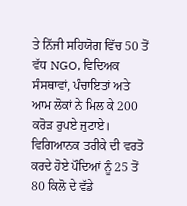ਤੇ ਨਿੱਜੀ ਸਹਿਯੋਗ ਵਿੱਚ 50 ਤੋਂ ਵੱਧ NGO, ਵਿਦਿਅਕ ਸੰਸਥਾਵਾਂ, ਪੰਚਾਇਤਾਂ ਅਤੇ ਆਮ ਲੋਕਾਂ ਨੇ ਮਿਲ ਕੇ 200 ਕਰੋੜ ਰੁਪਏ ਜੁਟਾਏ। ਵਿਗਿਆਨਕ ਤਰੀਕੇ ਦੀ ਵਰਤੋ ਕਰਦੇ ਹੋਏ ਪੌਦਿਆਂ ਨੂੰ 25 ਤੋਂ 80 ਕਿਲੋ ਦੇ ਵੱਡੇ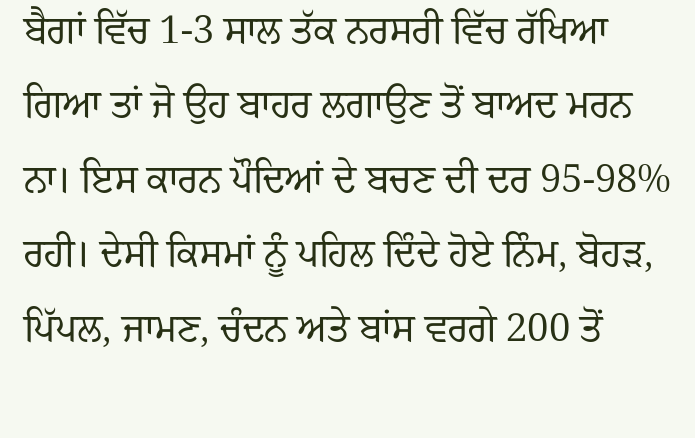ਬੈਗਾਂ ਵਿੱਚ 1-3 ਸਾਲ ਤੱਕ ਨਰਸਰੀ ਵਿੱਚ ਰੱਖਿਆ ਗਿਆ ਤਾਂ ਜੋ ਉਹ ਬਾਹਰ ਲਗਾਉਣ ਤੋਂ ਬਾਅਦ ਮਰਨ ਨਾ। ਇਸ ਕਾਰਨ ਪੌਦਿਆਂ ਦੇ ਬਚਣ ਦੀ ਦਰ 95-98% ਰਹੀ। ਦੇਸੀ ਕਿਸਮਾਂ ਨੂੰ ਪਹਿਲ ਦਿੰਦੇ ਹੋਏ ਨਿੰਮ, ਬੋਹੜ, ਪਿੱਪਲ, ਜਾਮਣ, ਚੰਦਨ ਅਤੇ ਬਾਂਸ ਵਰਗੇ 200 ਤੋਂ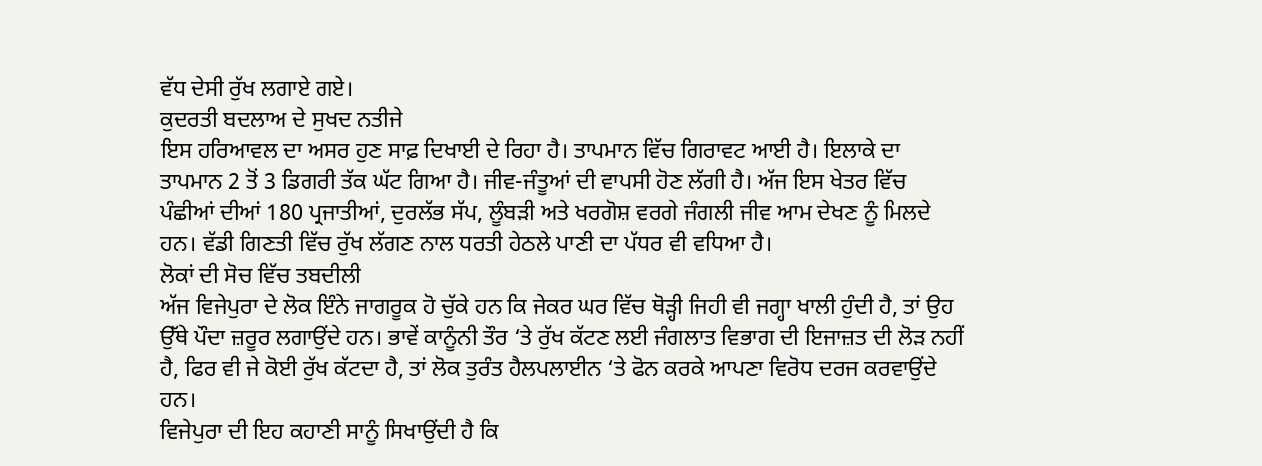ਵੱਧ ਦੇਸੀ ਰੁੱਖ ਲਗਾਏ ਗਏ।
ਕੁਦਰਤੀ ਬਦਲਾਅ ਦੇ ਸੁਖਦ ਨਤੀਜੇ
ਇਸ ਹਰਿਆਵਲ ਦਾ ਅਸਰ ਹੁਣ ਸਾਫ਼ ਦਿਖਾਈ ਦੇ ਰਿਹਾ ਹੈ। ਤਾਪਮਾਨ ਵਿੱਚ ਗਿਰਾਵਟ ਆਈ ਹੈ। ਇਲਾਕੇ ਦਾ ਤਾਪਮਾਨ 2 ਤੋਂ 3 ਡਿਗਰੀ ਤੱਕ ਘੱਟ ਗਿਆ ਹੈ। ਜੀਵ-ਜੰਤੂਆਂ ਦੀ ਵਾਪਸੀ ਹੋਣ ਲੱਗੀ ਹੈ। ਅੱਜ ਇਸ ਖੇਤਰ ਵਿੱਚ ਪੰਛੀਆਂ ਦੀਆਂ 180 ਪ੍ਰਜਾਤੀਆਂ, ਦੁਰਲੱਭ ਸੱਪ, ਲੂੰਬੜੀ ਅਤੇ ਖਰਗੋਸ਼ ਵਰਗੇ ਜੰਗਲੀ ਜੀਵ ਆਮ ਦੇਖਣ ਨੂੰ ਮਿਲਦੇ ਹਨ। ਵੱਡੀ ਗਿਣਤੀ ਵਿੱਚ ਰੁੱਖ ਲੱਗਣ ਨਾਲ ਧਰਤੀ ਹੇਠਲੇ ਪਾਣੀ ਦਾ ਪੱਧਰ ਵੀ ਵਧਿਆ ਹੈ।
ਲੋਕਾਂ ਦੀ ਸੋਚ ਵਿੱਚ ਤਬਦੀਲੀ
ਅੱਜ ਵਿਜੇਪੁਰਾ ਦੇ ਲੋਕ ਇੰਨੇ ਜਾਗਰੂਕ ਹੋ ਚੁੱਕੇ ਹਨ ਕਿ ਜੇਕਰ ਘਰ ਵਿੱਚ ਥੋੜ੍ਹੀ ਜਿਹੀ ਵੀ ਜਗ੍ਹਾ ਖਾਲੀ ਹੁੰਦੀ ਹੈ, ਤਾਂ ਉਹ ਉੱਥੇ ਪੌਦਾ ਜ਼ਰੂਰ ਲਗਾਉਂਦੇ ਹਨ। ਭਾਵੇਂ ਕਾਨੂੰਨੀ ਤੌਰ ‘ਤੇ ਰੁੱਖ ਕੱਟਣ ਲਈ ਜੰਗਲਾਤ ਵਿਭਾਗ ਦੀ ਇਜਾਜ਼ਤ ਦੀ ਲੋੜ ਨਹੀਂ ਹੈ, ਫਿਰ ਵੀ ਜੇ ਕੋਈ ਰੁੱਖ ਕੱਟਦਾ ਹੈ, ਤਾਂ ਲੋਕ ਤੁਰੰਤ ਹੈਲਪਲਾਈਨ ‘ਤੇ ਫੋਨ ਕਰਕੇ ਆਪਣਾ ਵਿਰੋਧ ਦਰਜ ਕਰਵਾਉਂਦੇ ਹਨ।
ਵਿਜੇਪੁਰਾ ਦੀ ਇਹ ਕਹਾਣੀ ਸਾਨੂੰ ਸਿਖਾਉਂਦੀ ਹੈ ਕਿ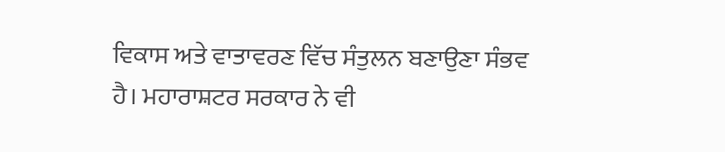ਵਿਕਾਸ ਅਤੇ ਵਾਤਾਵਰਣ ਵਿੱਚ ਸੰਤੁਲਨ ਬਣਾਉਣਾ ਸੰਭਵ ਹੈ। ਮਹਾਰਾਸ਼ਟਰ ਸਰਕਾਰ ਨੇ ਵੀ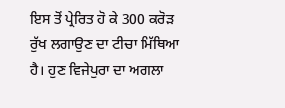ਇਸ ਤੋਂ ਪ੍ਰੇਰਿਤ ਹੋ ਕੇ 300 ਕਰੋੜ ਰੁੱਖ ਲਗਾਉਣ ਦਾ ਟੀਚਾ ਮਿੱਥਿਆ ਹੈ। ਹੁਣ ਵਿਜੇਪੁਰਾ ਦਾ ਅਗਲਾ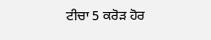ਟੀਚਾ 5 ਕਰੋੜ ਹੋਰ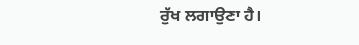ਰੁੱਖ ਲਗਾਉਣਾ ਹੈ।